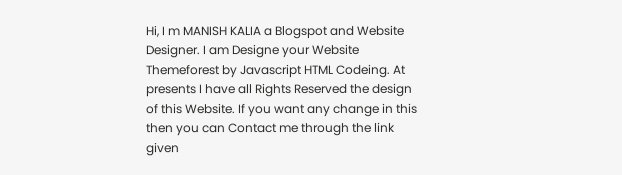Hi, I m MANISH KALIA a Blogspot and Website Designer. I am Designe your Website Themeforest by Javascript HTML Codeing. At presents I have all Rights Reserved the design of this Website. If you want any change in this then you can Contact me through the link given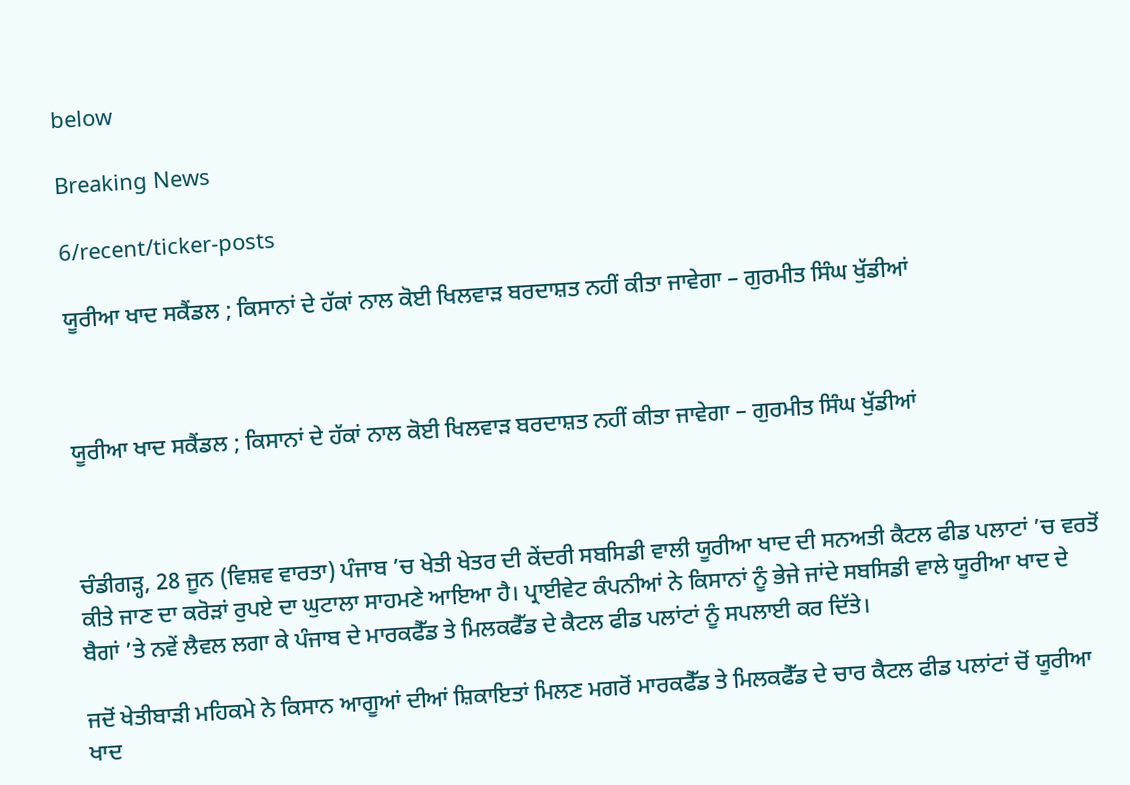below

Breaking News

6/recent/ticker-posts

ਯੂਰੀਆ ਖਾਦ ਸਕੈਂਡਲ ; ਕਿਸਾਨਾਂ ਦੇ ਹੱਕਾਂ ਨਾਲ ਕੋਈ ਖਿਲਵਾੜ ਬਰਦਾਸ਼ਤ ਨਹੀਂ ਕੀਤਾ ਜਾਵੇਗਾ – ਗੁਰਮੀਤ ਸਿੰਘ ਖੁੱਡੀਆਂ



ਯੂਰੀਆ ਖਾਦ ਸਕੈਂਡਲ ; ਕਿਸਾਨਾਂ ਦੇ ਹੱਕਾਂ ਨਾਲ ਕੋਈ ਖਿਲਵਾੜ ਬਰਦਾਸ਼ਤ ਨਹੀਂ ਕੀਤਾ ਜਾਵੇਗਾ – ਗੁਰਮੀਤ ਸਿੰਘ ਖੁੱਡੀਆਂ



ਚੰਡੀਗੜ੍ਹ, 28 ਜੂਨ (ਵਿਸ਼ਵ ਵਾਰਤਾ) ਪੰਜਾਬ ’ਚ ਖੇਤੀ ਖੇਤਰ ਦੀ ਕੇਂਦਰੀ ਸਬਸਿਡੀ ਵਾਲੀ ਯੂਰੀਆ ਖਾਦ ਦੀ ਸਨਅਤੀ ਕੈਟਲ ਫੀਡ ਪਲਾਟਾਂ ’ਚ ਵਰਤੋਂ ਕੀਤੇ ਜਾਣ ਦਾ ਕਰੋੜਾਂ ਰੁਪਏ ਦਾ ਘੁਟਾਲਾ ਸਾਹਮਣੇ ਆਇਆ ਹੈ। ਪ੍ਰਾਈਵੇਟ ਕੰਪਨੀਆਂ ਨੇ ਕਿਸਾਨਾਂ ਨੂੰ ਭੇਜੇ ਜਾਂਦੇ ਸਬਸਿਡੀ ਵਾਲੇ ਯੂਰੀਆ ਖਾਦ ਦੇ ਬੈਗਾਂ ’ਤੇ ਨਵੇਂ ਲੈਵਲ ਲਗਾ ਕੇ ਪੰਜਾਬ ਦੇ ਮਾਰਕਫੈੱਡ ਤੇ ਮਿਲਕਫੈੱਡ ਦੇ ਕੈਟਲ ਫੀਡ ਪਲਾਂਟਾਂ ਨੂੰ ਸਪਲਾਈ ਕਰ ਦਿੱਤੇ।

ਜਦੋਂ ਖੇਤੀਬਾੜੀ ਮਹਿਕਮੇ ਨੇ ਕਿਸਾਨ ਆਗੂਆਂ ਦੀਆਂ ਸ਼ਿਕਾਇਤਾਂ ਮਿਲਣ ਮਗਰੋਂ ਮਾਰਕਫੈੱਡ ਤੇ ਮਿਲਕਫੈੱਡ ਦੇ ਚਾਰ ਕੈਟਲ ਫੀਡ ਪਲਾਂਟਾਂ ਚੋਂ ਯੂਰੀਆ ਖਾਦ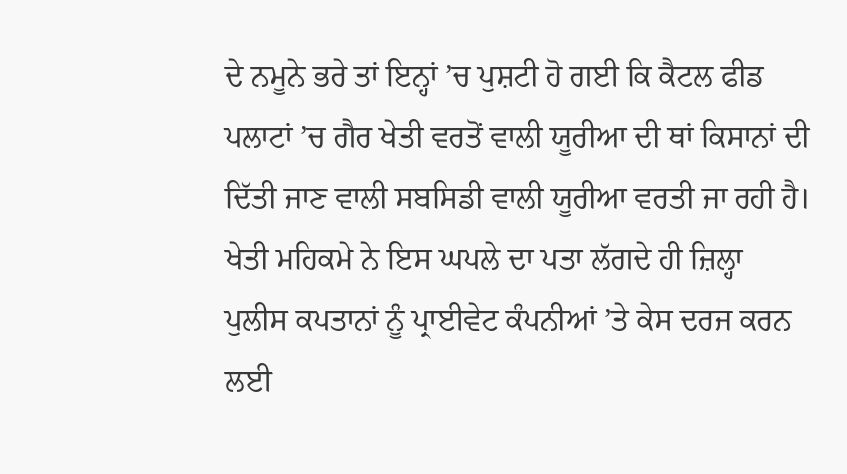ਦੇ ਨਮੂਨੇ ਭਰੇ ਤਾਂ ਇਨ੍ਹਾਂ ’ਚ ਪੁਸ਼ਟੀ ਹੋ ਗਈ ਕਿ ਕੈਟਲ ਫੀਡ ਪਲਾਟਾਂ ’ਚ ਗੈਰ ਖੇਤੀ ਵਰਤੋਂ ਵਾਲੀ ਯੂਰੀਆ ਦੀ ਥਾਂ ਕਿਸਾਨਾਂ ਦੀ ਦਿੱਤੀ ਜਾਣ ਵਾਲੀ ਸਬਸਿਡੀ ਵਾਲੀ ਯੂਰੀਆ ਵਰਤੀ ਜਾ ਰਹੀ ਹੈ। ਖੇਤੀ ਮਹਿਕਮੇ ਨੇ ਇਸ ਘਪਲੇ ਦਾ ਪਤਾ ਲੱਗਦੇ ਹੀ ਜ਼ਿਲ੍ਹਾ ਪੁਲੀਸ ਕਪਤਾਨਾਂ ਨੂੰ ਪ੍ਰਾਈਵੇਟ ਕੰਪਨੀਆਂ ’ਤੇ ਕੇਸ ਦਰਜ ਕਰਨ ਲਈ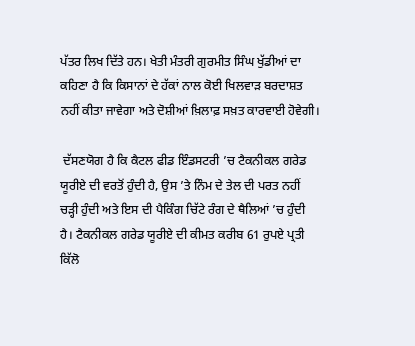ਪੱਤਰ ਲਿਖ ਦਿੱਤੇ ਹਨ। ਖੇਤੀ ਮੰਤਰੀ ਗੁਰਮੀਤ ਸਿੰਘ ਖੁੱਡੀਆਂ ਦਾ ਕਹਿਣਾ ਹੈ ਕਿ ਕਿਸਾਨਾਂ ਦੇ ਹੱਕਾਂ ਨਾਲ ਕੋਈ ਖਿਲਵਾੜ ਬਰਦਾਸ਼ਤ ਨਹੀਂ ਕੀਤਾ ਜਾਵੇਗਾ ਅਤੇ ਦੋਸ਼ੀਆਂ ਖ਼ਿਲਾਫ਼ ਸਖ਼ਤ ਕਾਰਵਾਈ ਹੋਵੇਗੀ।

 ਦੱਸਣਯੋਗ ਹੈ ਕਿ ਕੈਟਲ ਫੀਡ ਇੰਡਸਟਰੀ ’ਚ ਟੈਕਨੀਕਲ ਗਰੇਡ ਯੂਰੀਏ ਦੀ ਵਰਤੋਂ ਹੁੰਦੀ ਹੈ, ਉਸ ’ਤੇ ਨਿੰਮ ਦੇ ਤੇਲ ਦੀ ਪਰਤ ਨਹੀਂ ਚੜ੍ਹੀ ਹੁੰਦੀ ਅਤੇ ਇਸ ਦੀ ਪੈਕਿੰਗ ਚਿੱਟੇ ਰੰਗ ਦੇ ਥੈਲਿਆਂ ’ਚ ਹੁੰਦੀ ਹੈ। ਟੈਕਨੀਕਲ ਗਰੇਡ ਯੂਰੀਏ ਦੀ ਕੀਮਤ ਕਰੀਬ 61 ਰੁਪਏ ਪ੍ਰਤੀ ਕਿੱਲੋ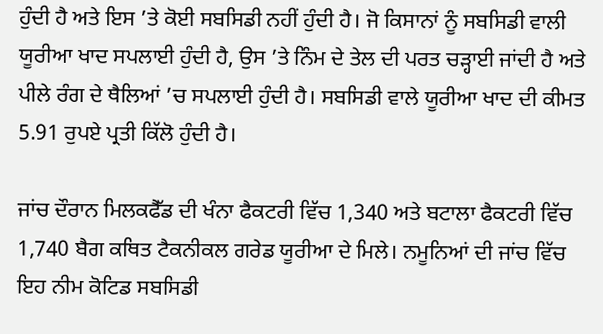ਹੁੰਦੀ ਹੈ ਅਤੇ ਇਸ ’ਤੇ ਕੋਈ ਸਬਸਿਡੀ ਨਹੀਂ ਹੁੰਦੀ ਹੈ। ਜੋ ਕਿਸਾਨਾਂ ਨੂੰ ਸਬਸਿਡੀ ਵਾਲੀ ਯੂਰੀਆ ਖਾਦ ਸਪਲਾਈ ਹੁੰਦੀ ਹੈ, ਉਸ ’ਤੇ ਨਿੰਮ ਦੇ ਤੇਲ ਦੀ ਪਰਤ ਚੜ੍ਹਾਈ ਜਾਂਦੀ ਹੈ ਅਤੇ ਪੀਲੇ ਰੰਗ ਦੇ ਥੈਲਿਆਂ ’ਚ ਸਪਲਾਈ ਹੁੰਦੀ ਹੈ। ਸਬਸਿਡੀ ਵਾਲੇ ਯੂਰੀਆ ਖਾਦ ਦੀ ਕੀਮਤ 5.91 ਰੁਪਏ ਪ੍ਰਤੀ ਕਿੱਲੋ ਹੁੰਦੀ ਹੈ।

ਜਾਂਚ ਦੌਰਾਨ ਮਿਲਕਫੈੱਡ ਦੀ ਖੰਨਾ ਫੈਕਟਰੀ ਵਿੱਚ 1,340 ਅਤੇ ਬਟਾਲਾ ਫੈਕਟਰੀ ਵਿੱਚ 1,740 ਬੈਗ ਕਥਿਤ ਟੈਕਨੀਕਲ ਗਰੇਡ ਯੂਰੀਆ ਦੇ ਮਿਲੇ। ਨਮੂਨਿਆਂ ਦੀ ਜਾਂਚ ਵਿੱਚ ਇਹ ਨੀਮ ਕੋਟਿਡ ਸਬਸਿਡੀ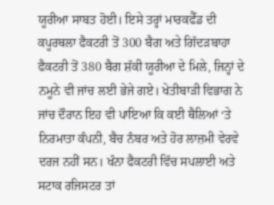ਯੂਰੀਆ ਸਾਬਤ ਹੋਈ। ਇਸੇ ਤਰ੍ਹਾਂ ਮਾਰਕਫੈੱਡ ਦੀ ਕਪੂਰਥਲਾ ਫੈਕਟਰੀ ਤੋਂ 300 ਬੈਗ ਅਤੇ ਗਿੱਦੜਬਾਹਾ ਫੈਕਟਰੀ ਤੋਂ 380 ਬੈਗ ਸ਼ੱਕੀ ਯੂਰੀਆ ਦੇ ਮਿਲੇ, ਜਿਨ੍ਹਾਂ ਦੇ ਨਮੂਨੇ ਵੀ ਜਾਂਚ ਲਈ ਭੇਜੇ ਗਏ। ਖੇਤੀਬਾੜੀ ਵਿਭਾਗ ਨੇ ਜਾਂਚ ਦੌਰਾਨ ਇਹ ਵੀ ਪਾਇਆ ਕਿ ਕਈ ਥੈਲਿਆਂ ‘ਤੇ ਨਿਰਮਾਤਾ ਕੰਪਨੀ, ਬੈਚ ਨੰਬਰ ਅਤੇ ਹੋਰ ਲਾਜ਼ਮੀ ਵੇਰਵੇ ਦਰਜ ਨਹੀਂ ਸਨ। ਖੰਨਾ ਫੈਕਟਰੀ ਵਿੱਚ ਸਪਲਾਈ ਅਤੇ ਸਟਾਕ ਰਜਿਸਟਰ ਤਾਂ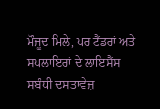ਮੌਜੂਦ ਮਿਲੇ, ਪਰ ਟੈਂਡਰਾਂ ਅਤੇ ਸਪਲਾਇਰਾਂ ਦੇ ਲਾਇਸੈਂਸ ਸਬੰਧੀ ਦਸਤਾਵੇਜ਼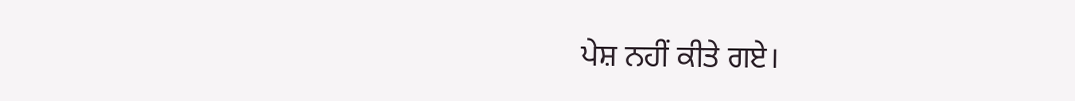ਪੇਸ਼ ਨਹੀਂ ਕੀਤੇ ਗਏ।